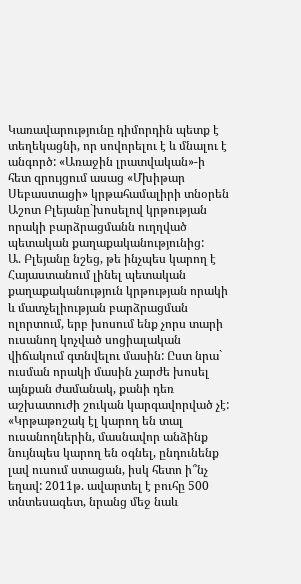Կառավարությունը դիմորդին պետք է տեղեկացնի, որ սովորելու է և մնալու է անգործ: «Առաջին լրատվական»-ի հետ զրույցում ասաց «Մխիթար Սեբաստացի» կրթահամալիրի տնօրեն Աշոտ Բլեյանը`խոսելով կրթության որակի բարձրացմանն ուղղված պետական քաղաքականությունից:
Ա. Բլեյանը նշեց, թե ինչպես կարող է Հայաստանում լինել պետական քաղաքականություն կրթության որակի և մատչելիության բարձրացման ոլորտում, երբ խոսում ենք չորս տարի ուսանող կոչված սոցիալական վիճակում գտնվելու մասին: Ըստ նրա` ուսման որակի մասին չարժե խոսել այնքան ժամանակ, քանի դեռ աշխատուժի շուկան կարգավորված չէ: «Կրթաթոշակ էլ կարող են տալ ուսանողներին, մասնավոր անձինք նույնպես կարող են օգնել, ընդունենք լավ ուսում ստացան, իսկ հետո ի՞նչ եղավ: 2011թ. ավարտել է բուհը 500 տնտեսագետ, նրանց մեջ նաև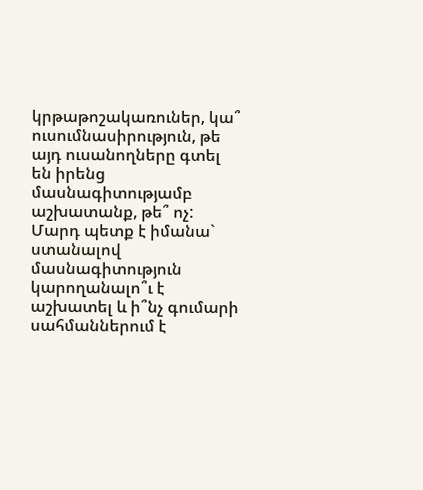կրթաթոշակառուներ, կա՞ ուսումնասիրություն, թե այդ ուսանողները գտել են իրենց մասնագիտությամբ աշխատանք, թե՞ ոչ: Մարդ պետք է իմանա` ստանալով մասնագիտություն կարողանալո՞ւ է աշխատել և ի՞նչ գումարի սահմաններում է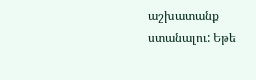աշխատանք ստանալու: Եթե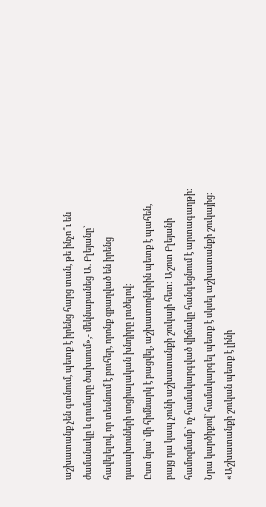աշխատանք չեն գտնում, պետք է իրենց հարց տան, թե ինչո՞ւ են ժամանակը և գումարը ծախսում»,- մեկնաբանեց Ա. Բլեյանը` հավելելով, որ տեսնում է բուհեր, որոնք զբաղված են իրենց դասախոսների սոցիալական խնդիրը լուծելով:
Ըստ նրա` մի հիմնարկ է բացվել, աշխատողներին պետք է պահեն, բայց դա կապ չունի աշխատանքի շուկայի հետ: Աշոտ Բլեյանի համոզմամբ` ոչ համակարգված վիճակը հանգեցնում է արտագաղթի:
Նրա կարծիքով` համակարգել պետք է սկսել աշխատանքի շուկայից: «Աշխատանքի շուկան պետք է լինի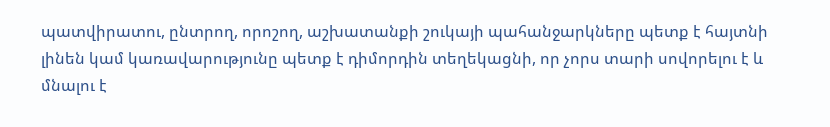պատվիրատու, ընտրող, որոշող, աշխատանքի շուկայի պահանջարկները պետք է հայտնի լինեն կամ կառավարությունը պետք է դիմորդին տեղեկացնի, որ չորս տարի սովորելու է և մնալու է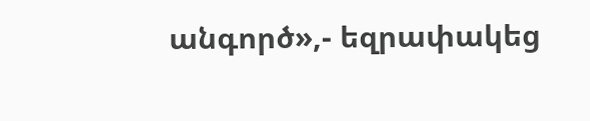անգործ»,- եզրափակեց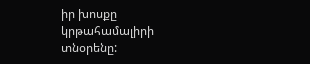իր խոսքը կրթահամալիրի տնօրենը: